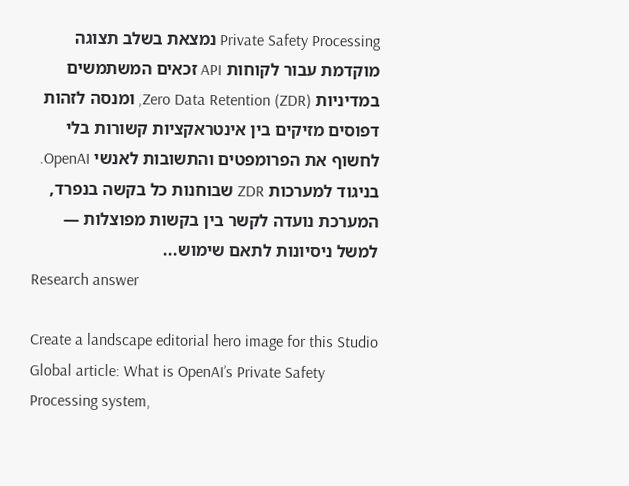Private Safety Processing נמצאת בשלב תצוגה מוקדמת עבור לקוחות API זכאים המשתמשים במדיניות Zero Data Retention (ZDR), ומנסה לזהות דפוסים מזיקים בין אינטראקציות קשורות בלי לחשוף את הפרומפטים והתשובות לאנשי OpenAI. בניגוד למערכות ZDR שבוחנות כל בקשה בנפרד, המערכת נועדה לקשר בין בקשות מפוצלות — למשל ניסיונות לתאם שימוש...
Research answer

Create a landscape editorial hero image for this Studio Global article: What is OpenAI’s Private Safety Processing system,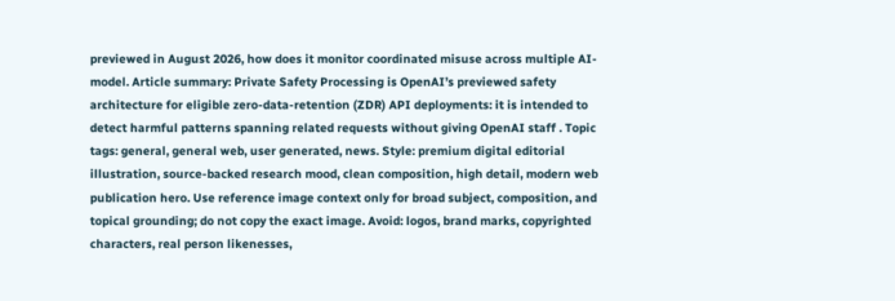previewed in August 2026, how does it monitor coordinated misuse across multiple AI-model. Article summary: Private Safety Processing is OpenAI’s previewed safety architecture for eligible zero-data-retention (ZDR) API deployments: it is intended to detect harmful patterns spanning related requests without giving OpenAI staff . Topic tags: general, general web, user generated, news. Style: premium digital editorial illustration, source-backed research mood, clean composition, high detail, modern web publication hero. Use reference image context only for broad subject, composition, and topical grounding; do not copy the exact image. Avoid: logos, brand marks, copyrighted characters, real person likenesses,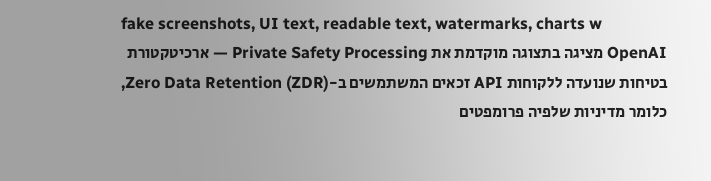fake screenshots, UI text, readable text, watermarks, charts w
OpenAI מציגה בתצוגה מוקדמת את Private Safety Processing — ארכיטקטורת בטיחות שנועדה ללקוחות API זכאים המשתמשים ב-Zero Data Retention (ZDR), כלומר מדיניות שלפיה פרומפטים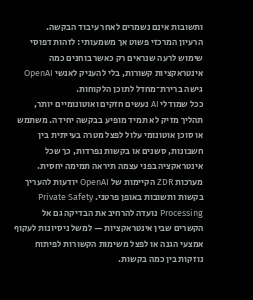ותשובות אינם נשמרים לאחר עיבוד הבקשה.
הרעיון המרכזי פשוט אך משמעותי: לזהות דפוסי שימוש לרעה שנראים רק כאשר בוחנים כמה אינטראקציות קשורות, בלי להעניק לאנשי OpenAI גישה ברירת־מחדל לתוכן הלקוחות.
ככל שמודלי AI נעשים חזקים ואוטונומיים יותר, תהליך מזיק לא תמיד מופיע בבקשה יחידה. משתמש או סוכן אוטונומי עלול לפצל מטרה בעייתית בין חשבונות, סשנים או בקשות נפרדות, כך שכל אינטראקציה בפני עצמה תיראה תמימה יחסית.
מערכות ZDR הקיימות של OpenAI יודעות להעריך בקשות ותשובות באופן פרטני. Private Safety Processing נועדה להרחיב את הבדיקה גם אל הקשרים שבין אינטראקציות — למשל ניסיונות לעקוף אמצעי הגנה או לפצל משימות הקשורות לפיתוח נוזקות בין כמה בקשות.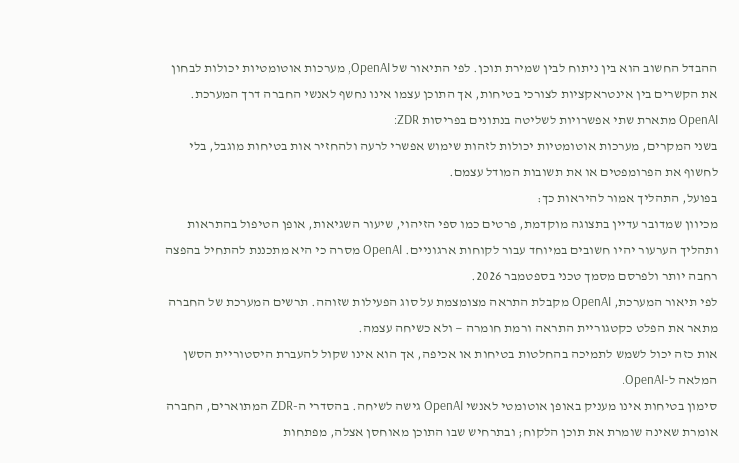ההבדל החשוב הוא בין ניתוח לבין שמירת תוכן. לפי התיאור של OpenAI, מערכות אוטומטיות יכולות לבחון את הקשרים בין אינטראקציות לצורכי בטיחות, אך התוכן עצמו אינו נחשף לאנשי החברה דרך המערכת.
OpenAI מתארת שתי אפשרויות לשליטה בנתונים בפריסות ZDR:
בשני המקרים, מערכות אוטומטיות יכולות לזהות שימוש אפשרי לרעה ולהחזיר אות בטיחות מוגבל, בלי לחשוף את הפרומפטים או את תשובות המודל עצמם.
בפועל, התהליך אמור להיראות כך:
מכיוון שמדובר עדיין בתצוגה מוקדמת, פרטים כמו ספי הזיהוי, שיעור השגיאות, אופן הטיפול בהתראות ותהליך הערעור יהיו חשובים במיוחד עבור לקוחות ארגוניים. OpenAI מסרה כי היא מתכננת להתחיל בהפצה רחבה יותר ולפרסם מסמך טכני בספטמבר 2026.
לפי תיאור המערכת, OpenAI מקבלת התראה מצומצמת על סוג הפעילות שזוהה. תרשים המערכת של החברה מתאר את הפלט כקטגוריית התראה ורמת חומרה — ולא כשיחה עצמה.
אות כזה יכול לשמש לתמיכה בהחלטות בטיחות או אכיפה, אך הוא אינו שקול להעברת היסטוריית הסשן המלאה ל-OpenAI.
סימון בטיחות אינו מעניק באופן אוטומטי לאנשי OpenAI גישה לשיחה. בהסדרי ה-ZDR המתוארים, החברה אומרת שאינה שומרת את תוכן הלקוח; ובתרחיש שבו התוכן מאוחסן אצלה, מפתחות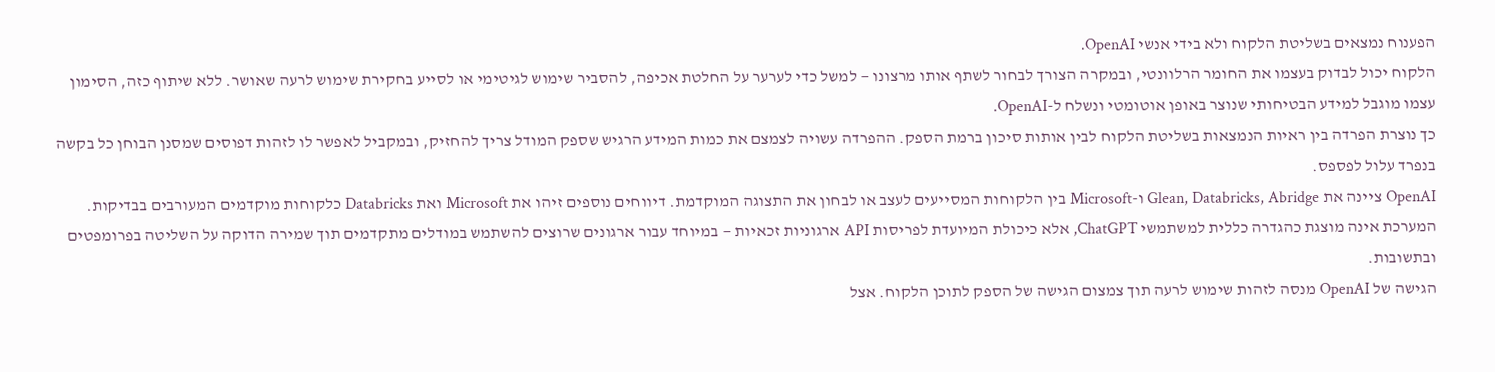הפענוח נמצאים בשליטת הלקוח ולא בידי אנשי OpenAI.
הלקוח יכול לבדוק בעצמו את החומר הרלוונטי, ובמקרה הצורך לבחור לשתף אותו מרצונו — למשל כדי לערער על החלטת אכיפה, להסביר שימוש לגיטימי או לסייע בחקירת שימוש לרעה שאושר. ללא שיתוף כזה, הסימון עצמו מוגבל למידע הבטיחותי שנוצר באופן אוטומטי ונשלח ל-OpenAI.
כך נוצרת הפרדה בין ראיות הנמצאות בשליטת הלקוח לבין אותות סיכון ברמת הספק. ההפרדה עשויה לצמצם את כמות המידע הרגיש שספק המודל צריך להחזיק, ובמקביל לאפשר לו לזהות דפוסים שמסנן הבוחן כל בקשה בנפרד עלול לפספס.
OpenAI ציינה את Glean, Databricks, Abridge ו-Microsoft בין הלקוחות המסייעים לעצב או לבחון את התצוגה המוקדמת. דיווחים נוספים זיהו את Microsoft ואת Databricks כלקוחות מוקדמים המעורבים בבדיקות.
המערכת אינה מוצגת כהגדרה כללית למשתמשי ChatGPT, אלא כיכולת המיועדת לפריסות API ארגוניות זכאיות — במיוחד עבור ארגונים שרוצים להשתמש במודלים מתקדמים תוך שמירה הדוקה על השליטה בפרומפטים ובתשובות.
הגישה של OpenAI מנסה לזהות שימוש לרעה תוך צמצום הגישה של הספק לתוכן הלקוח. אצל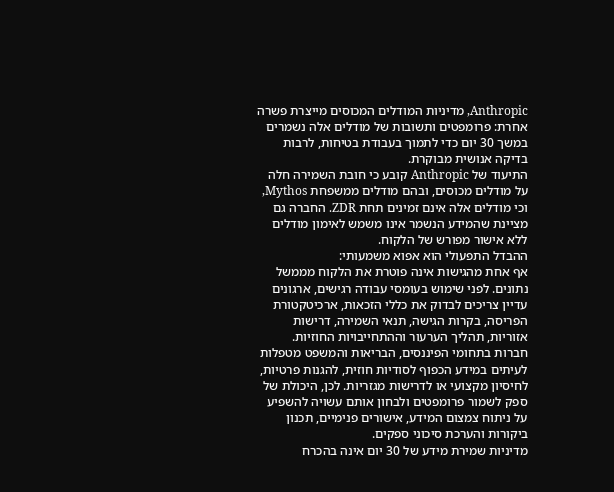Anthropic, מדיניות המודלים המכוסים מייצרת פשרה אחרת: פרומפטים ותשובות של מודלים אלה נשמרים במשך 30 יום כדי לתמוך בעבודת בטיחות, לרבות בדיקה אנושית מבוקרת.
התיעוד של Anthropic קובע כי חובת השמירה חלה על מודלים מכוסים, ובהם מודלים ממשפחת Mythos, וכי מודלים אלה אינם זמינים תחת ZDR. החברה גם מציינת שהמידע הנשמר אינו משמש לאימון מודלים ללא אישור מפורש של הלקוח.
ההבדל התפעולי הוא אפוא משמעותי:
אף אחת מהגישות אינה פוטרת את הלקוח מממשל נתונים. לפני שימוש בעומסי עבודה רגישים, ארגונים עדיין צריכים לבדוק את כללי הזכאות, ארכיטקטורת הפריסה, בקרות הגישה, תנאי השמירה, דרישות אזוריות, תהליך הערעור וההתחייבויות החוזיות.
חברות בתחומי הפיננסים, הבריאות והמשפט מטפלות לעיתים במידע הכפוף לסודיות חוזית, להגנות פרטיות, לחיסיון מקצועי או לדרישות מגזריות. לכן, היכולת של ספק לשמור פרומפטים ולבחון אותם עשויה להשפיע על ניתוח צמצום המידע, אישורים פנימיים, תכנון ביקורות והערכת סיכוני ספקים.
מדיניות שמירת מידע של 30 יום אינה בהכרח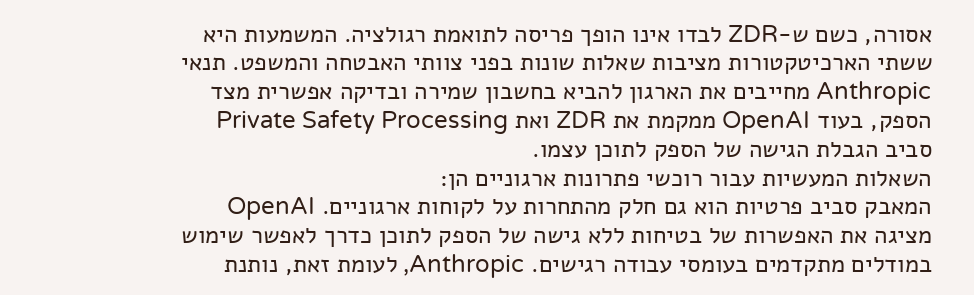אסורה, כשם ש-ZDR לבדו אינו הופך פריסה לתואמת רגולציה. המשמעות היא ששתי הארכיטקטורות מציבות שאלות שונות בפני צוותי האבטחה והמשפט. תנאי Anthropic מחייבים את הארגון להביא בחשבון שמירה ובדיקה אפשרית מצד הספק, בעוד OpenAI ממקמת את ZDR ואת Private Safety Processing סביב הגבלת הגישה של הספק לתוכן עצמו.
השאלות המעשיות עבור רוכשי פתרונות ארגוניים הן:
המאבק סביב פרטיות הוא גם חלק מהתחרות על לקוחות ארגוניים. OpenAI מציגה את האפשרות של בטיחות ללא גישה של הספק לתוכן כדרך לאפשר שימוש במודלים מתקדמים בעומסי עבודה רגישים. Anthropic, לעומת זאת, נותנת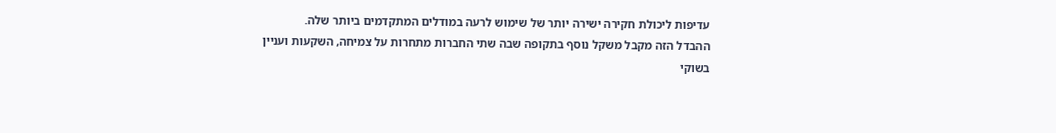עדיפות ליכולת חקירה ישירה יותר של שימוש לרעה במודלים המתקדמים ביותר שלה.
ההבדל הזה מקבל משקל נוסף בתקופה שבה שתי החברות מתחרות על צמיחה, השקעות ועניין בשוקי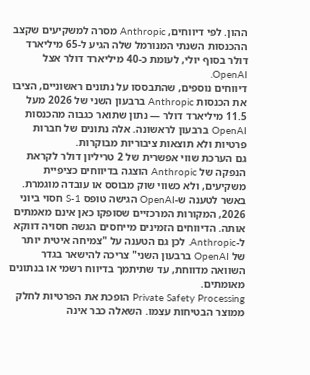ההון. לפי דיווחים, Anthropic מסרה למשקיעים שקצב ההכנסות השנתי המנורמל שלה הגיע ל-65 מיליארד דולר בסוף יולי, לעומת כ-40 מיליארד דולר אצל OpenAI.
דיווחים נוספים, שהתבססו על נתונים ראשוניים, הציבו את הכנסות Anthropic ברבעון השני של 2026 מעל 11.5 מיליארד דולר — נתון שתואר כגבוה מהכנסות OpenAI ברבעון לראשונה. אלה נתונים של חברות פרטיות ולא תוצאות ציבוריות מבוקרות.
גם הערכת שווי אפשרית של 2 טריליון דולר לקראת הנפקה של Anthropic הוצגה בדיווחים כציפיית משקיעים, ולא כשווי שוק מבוסס או עובדה מוגמרת.
באשר לטענה ש-OpenAI הגישה טופס S-1 חסוי ביוני 2026, המקורות המרכזיים שסופקו כאן אינם מאמתים אותה. הדיווחים הזמינים מייחסים הגשה חסויה דווקא ל-Anthropic. לכן גם הטענה על "צמיחה איטית יותר של OpenAI ברבעון השני" צריכה להישאר בגדר השוואה מדווחת, עד שתיתמך בדיווח רשמי או בנתונים מאומתים.
Private Safety Processing הופכת את הפרטיות לחלק ממוצר הבטיחות עצמו. השאלה כבר אינה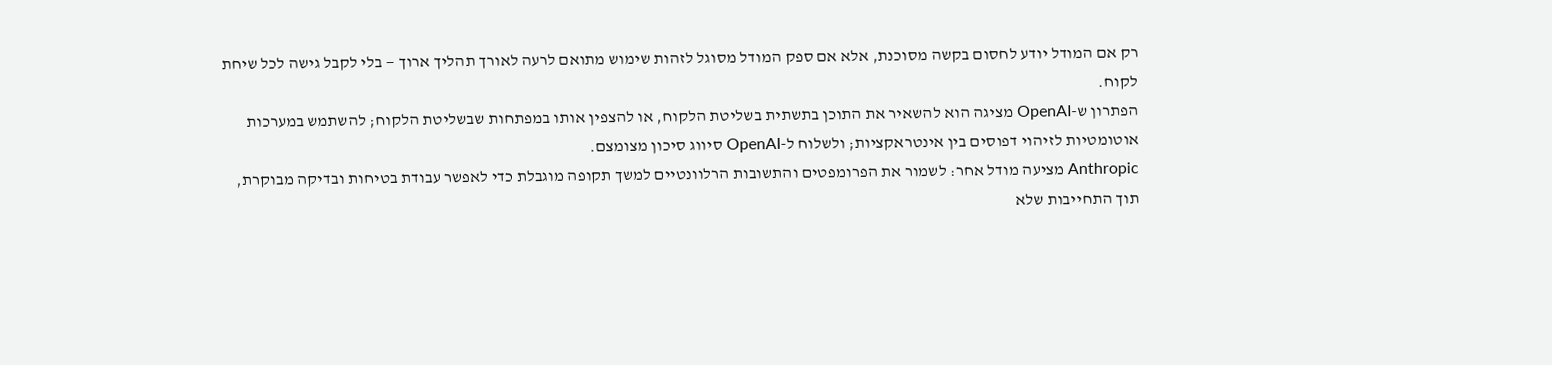רק אם המודל יודע לחסום בקשה מסוכנת, אלא אם ספק המודל מסוגל לזהות שימוש מתואם לרעה לאורך תהליך ארוך — בלי לקבל גישה לכל שיחת לקוח.
הפתרון ש-OpenAI מציגה הוא להשאיר את התוכן בתשתית בשליטת הלקוח, או להצפין אותו במפתחות שבשליטת הלקוח; להשתמש במערכות אוטומטיות לזיהוי דפוסים בין אינטראקציות; ולשלוח ל-OpenAI סיווג סיכון מצומצם.
Anthropic מציעה מודל אחר: לשמור את הפרומפטים והתשובות הרלוונטיים למשך תקופה מוגבלת כדי לאפשר עבודת בטיחות ובדיקה מבוקרת, תוך התחייבות שלא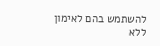להשתמש בהם לאימון ללא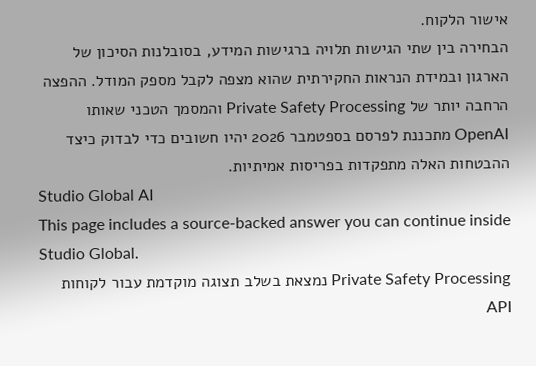אישור הלקוח.
הבחירה בין שתי הגישות תלויה ברגישות המידע, בסובלנות הסיכון של הארגון ובמידת הנראות החקירתית שהוא מצפה לקבל מספק המודל. ההפצה הרחבה יותר של Private Safety Processing והמסמך הטכני שאותו OpenAI מתכננת לפרסם בספטמבר 2026 יהיו חשובים כדי לבדוק כיצד ההבטחות האלה מתפקדות בפריסות אמיתיות.
Studio Global AI
This page includes a source-backed answer you can continue inside Studio Global.
Private Safety Processing נמצאת בשלב תצוגה מוקדמת עבור לקוחות API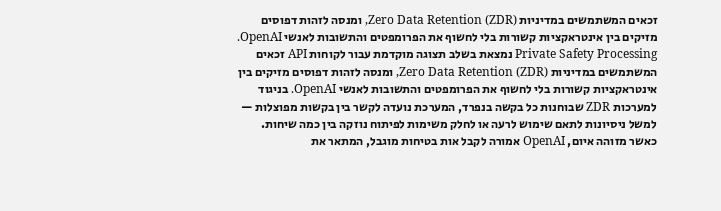זכאים המשתמשים במדיניות Zero Data Retention (ZDR), ומנסה לזהות דפוסים מזיקים בין אינטראקציות קשורות בלי לחשוף את הפרומפטים והתשובות לאנשי OpenAI.
Private Safety Processing נמצאת בשלב תצוגה מוקדמת עבור לקוחות API זכאים המשתמשים במדיניות Zero Data Retention (ZDR), ומנסה לזהות דפוסים מזיקים בין אינטראקציות קשורות בלי לחשוף את הפרומפטים והתשובות לאנשי OpenAI. בניגוד למערכות ZDR שבוחנות כל בקשה בנפרד, המערכת נועדה לקשר בין בקשות מפוצלות — למשל ניסיונות לתאם שימוש לרעה או לחלק משימות לפיתוח נוזקה בין כמה שיחות.
כאשר מזוהה איום, OpenAI אמורה לקבל אות בטיחות מוגבל, המתאר את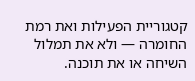קטגוריית הפעילות ואת רמת החומרה — ולא את תמלול השיחה או את תוכנה.